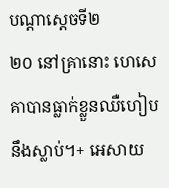បណ្ដាស្ដេចទី២
២០ នៅគ្រានោះ ហេសេគាបានធ្លាក់ខ្លួនឈឺហៀបនឹងស្លាប់។+ អេសាយ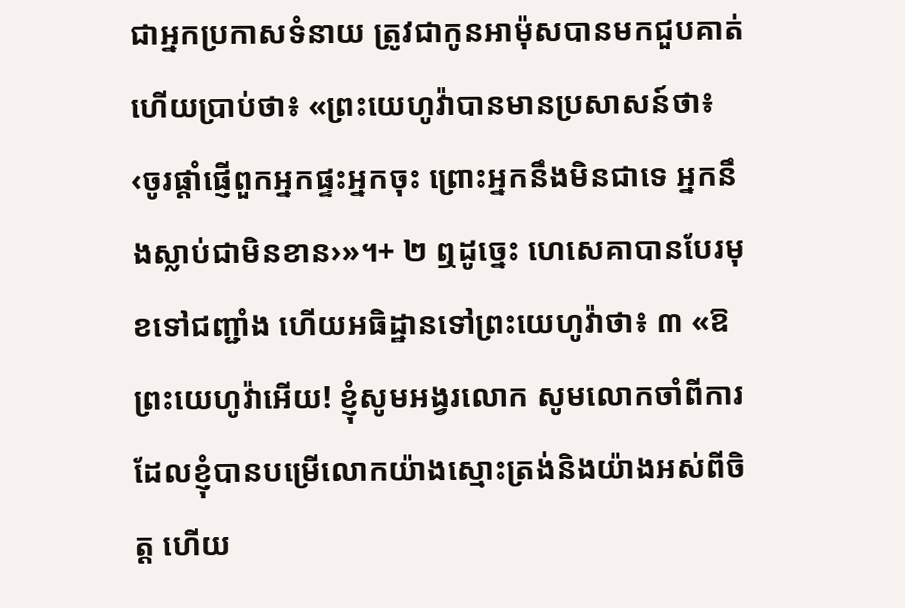ជាអ្នកប្រកាសទំនាយ ត្រូវជាកូនអាម៉ុសបានមកជួបគាត់ ហើយប្រាប់ថា៖ «ព្រះយេហូវ៉ាបានមានប្រសាសន៍ថា៖ ‹ចូរផ្ដាំផ្ញើពួកអ្នកផ្ទះអ្នកចុះ ព្រោះអ្នកនឹងមិនជាទេ អ្នកនឹងស្លាប់ជាមិនខាន›»។+ ២ ឮដូច្នេះ ហេសេគាបានបែរមុខទៅជញ្ជាំង ហើយអធិដ្ឋានទៅព្រះយេហូវ៉ាថា៖ ៣ «ឱព្រះយេហូវ៉ាអើយ! ខ្ញុំសូមអង្វរលោក សូមលោកចាំពីការដែលខ្ញុំបានបម្រើលោកយ៉ាងស្មោះត្រង់និងយ៉ាងអស់ពីចិត្ត ហើយ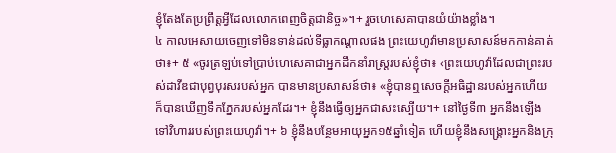ខ្ញុំតែងតែប្រព្រឹត្តអ្វីដែលលោកពេញចិត្តជានិច្ច»។+ រួចហេសេគាបានយំយ៉ាងខ្លាំង។
៤ កាលអេសាយចេញទៅមិនទាន់ដល់ទីធ្លាកណ្ដាលផង ព្រះយេហូវ៉ាមានប្រសាសន៍មកកាន់គាត់ថា៖+ ៥ «ចូរត្រឡប់ទៅប្រាប់ហេសេគាជាអ្នកដឹកនាំរាស្ត្ររបស់ខ្ញុំថា៖ ‹ព្រះយេហូវ៉ាដែលជាព្រះរបស់ដាវីឌជាបុព្វបុរសរបស់អ្នក បានមានប្រសាសន៍ថា៖ «ខ្ញុំបានឮសេចក្ដីអធិដ្ឋានរបស់អ្នកហើយ ក៏បានឃើញទឹកភ្នែករបស់អ្នកដែរ។+ ខ្ញុំនឹងធ្វើឲ្យអ្នកជាសះស្បើយ។+ នៅថ្ងៃទី៣ អ្នកនឹងឡើងទៅវិហាររបស់ព្រះយេហូវ៉ា។+ ៦ ខ្ញុំនឹងបន្ថែមអាយុអ្នក១៥ឆ្នាំទៀត ហើយខ្ញុំនឹងសង្គ្រោះអ្នកនិងក្រុ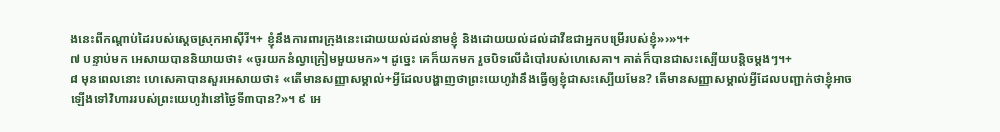ងនេះពីកណ្ដាប់ដៃរបស់ស្ដេចស្រុកអាស៊ីរី។+ ខ្ញុំនឹងការពារក្រុងនេះដោយយល់ដល់នាមខ្ញុំ និងដោយយល់ដល់ដាវីឌជាអ្នកបម្រើរបស់ខ្ញុំ»›»។+
៧ បន្ទាប់មក អេសាយបាននិយាយថា៖ «ចូរយកនំល្វាក្រៀមមួយមក»។ ដូច្នេះ គេក៏យកមក រួចបិទលើដំបៅរបស់ហេសេគា។ គាត់ក៏បានជាសះស្បើយបន្តិចម្ដងៗ។+
៨ មុនពេលនោះ ហេសេគាបានសួរអេសាយថា៖ «តើមានសញ្ញាសម្គាល់+អ្វីដែលបង្ហាញថាព្រះយេហូវ៉ានឹងធ្វើឲ្យខ្ញុំជាសះស្បើយមែន? តើមានសញ្ញាសម្គាល់អ្វីដែលបញ្ជាក់ថាខ្ញុំអាចឡើងទៅវិហាររបស់ព្រះយេហូវ៉ានៅថ្ងៃទី៣បាន?»។ ៩ អេ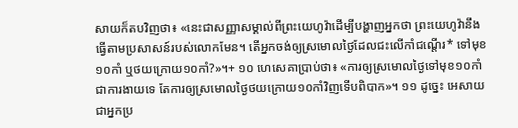សាយក៏តបវិញថា៖ «នេះជាសញ្ញាសម្គាល់ពីព្រះយេហូវ៉ាដើម្បីបង្ហាញអ្នកថា ព្រះយេហូវ៉ានឹងធ្វើតាមប្រសាសន៍របស់លោកមែន។ តើអ្នកចង់ឲ្យស្រមោលថ្ងៃដែលជះលើកាំជណ្ដើរ* ទៅមុខ១០កាំ ឬថយក្រោយ១០កាំ?»។+ ១០ ហេសេគាប្រាប់ថា៖ «ការឲ្យស្រមោលថ្ងៃទៅមុខ១០កាំជាការងាយទេ តែការឲ្យស្រមោលថ្ងៃថយក្រោយ១០កាំវិញទើបពិបាក»។ ១១ ដូច្នេះ អេសាយជាអ្នកប្រ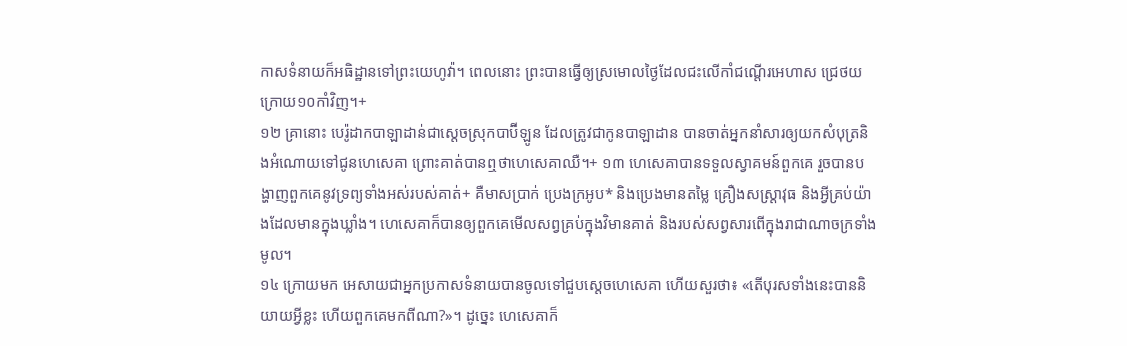កាសទំនាយក៏អធិដ្ឋានទៅព្រះយេហូវ៉ា។ ពេលនោះ ព្រះបានធ្វើឲ្យស្រមោលថ្ងៃដែលជះលើកាំជណ្ដើរអេហាស ជ្រេថយក្រោយ១០កាំវិញ។+
១២ គ្រានោះ បេរ៉ូដាកបាឡាដាន់ជាស្ដេចស្រុកបាប៊ីឡូន ដែលត្រូវជាកូនបាឡាដាន បានចាត់អ្នកនាំសារឲ្យយកសំបុត្រនិងអំណោយទៅជូនហេសេគា ព្រោះគាត់បានឮថាហេសេគាឈឺ។+ ១៣ ហេសេគាបានទទួលស្វាគមន៍ពួកគេ រួចបានបង្ហាញពួកគេនូវទ្រព្យទាំងអស់របស់គាត់+ គឺមាសប្រាក់ ប្រេងក្រអូប* និងប្រេងមានតម្លៃ គ្រឿងសស្ដ្រាវុធ និងអ្វីគ្រប់យ៉ាងដែលមានក្នុងឃ្លាំង។ ហេសេគាក៏បានឲ្យពួកគេមើលសព្វគ្រប់ក្នុងវិមានគាត់ និងរបស់សព្វសារពើក្នុងរាជាណាចក្រទាំងមូល។
១៤ ក្រោយមក អេសាយជាអ្នកប្រកាសទំនាយបានចូលទៅជួបស្ដេចហេសេគា ហើយសួរថា៖ «តើបុរសទាំងនេះបាននិយាយអ្វីខ្លះ ហើយពួកគេមកពីណា?»។ ដូច្នេះ ហេសេគាក៏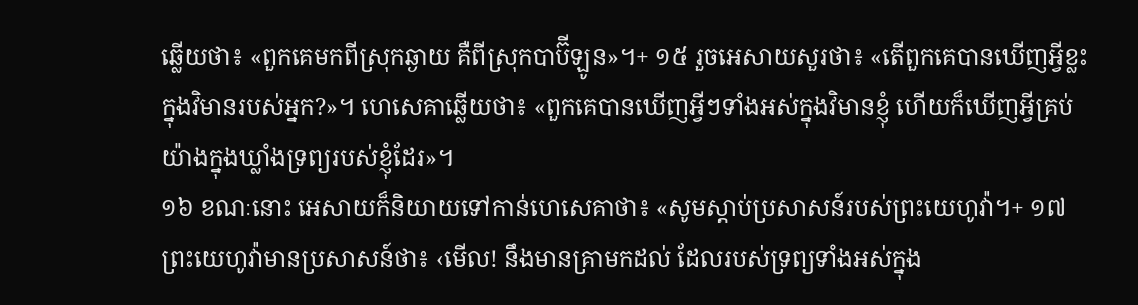ឆ្លើយថា៖ «ពួកគេមកពីស្រុកឆ្ងាយ គឺពីស្រុកបាប៊ីឡូន»។+ ១៥ រួចអេសាយសួរថា៖ «តើពួកគេបានឃើញអ្វីខ្លះក្នុងវិមានរបស់អ្នក?»។ ហេសេគាឆ្លើយថា៖ «ពួកគេបានឃើញអ្វីៗទាំងអស់ក្នុងវិមានខ្ញុំ ហើយក៏ឃើញអ្វីគ្រប់យ៉ាងក្នុងឃ្លាំងទ្រព្យរបស់ខ្ញុំដែរ»។
១៦ ខណៈនោះ អេសាយក៏និយាយទៅកាន់ហេសេគាថា៖ «សូមស្ដាប់ប្រសាសន៍របស់ព្រះយេហូវ៉ា។+ ១៧ ព្រះយេហូវ៉ាមានប្រសាសន៍ថា៖ ‹មើល! នឹងមានគ្រាមកដល់ ដែលរបស់ទ្រព្យទាំងអស់ក្នុង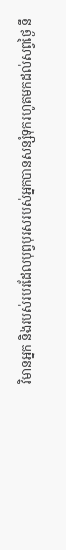វិមានអ្នក និងរបស់របរដែលបុព្វបុរសរបស់អ្នកបានសន្សំទុករហូតមកដល់សព្វថ្ងៃ នឹ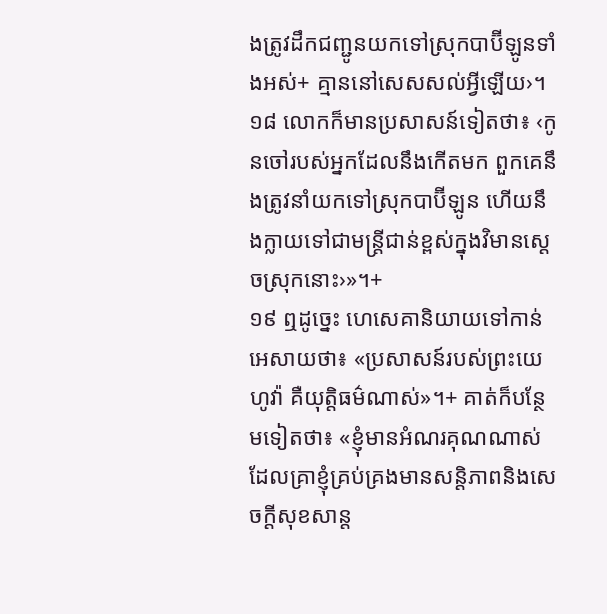ងត្រូវដឹកជញ្ជូនយកទៅស្រុកបាប៊ីឡូនទាំងអស់+ គ្មាននៅសេសសល់អ្វីឡើយ›។ ១៨ លោកក៏មានប្រសាសន៍ទៀតថា៖ ‹កូនចៅរបស់អ្នកដែលនឹងកើតមក ពួកគេនឹងត្រូវនាំយកទៅស្រុកបាប៊ីឡូន ហើយនឹងក្លាយទៅជាមន្ត្រីជាន់ខ្ពស់ក្នុងវិមានស្ដេចស្រុកនោះ›»។+
១៩ ឮដូច្នេះ ហេសេគានិយាយទៅកាន់អេសាយថា៖ «ប្រសាសន៍របស់ព្រះយេហូវ៉ា គឺយុត្តិធម៌ណាស់»។+ គាត់ក៏បន្ថែមទៀតថា៖ «ខ្ញុំមានអំណរគុណណាស់ ដែលគ្រាខ្ញុំគ្រប់គ្រងមានសន្តិភាពនិងសេចក្ដីសុខសាន្ត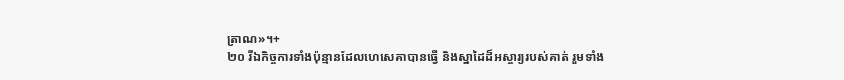ត្រាណ»។+
២០ រីឯកិច្ចការទាំងប៉ុន្មានដែលហេសេគាបានធ្វើ និងស្នាដៃដ៏អស្ចារ្យរបស់គាត់ រួមទាំង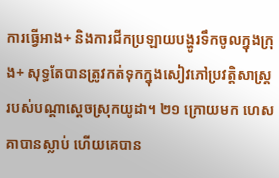ការធ្វើអាង+ និងការជីកប្រឡាយបង្ហូរទឹកចូលក្នុងក្រុង+ សុទ្ធតែបានត្រូវកត់ទុកក្នុងសៀវភៅប្រវត្តិសាស្ត្ររបស់បណ្ដាស្ដេចស្រុកយូដា។ ២១ ក្រោយមក ហេសគាបានស្លាប់ ហើយគេបាន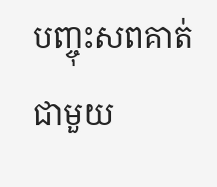បញ្ចុះសពគាត់ជាមួយ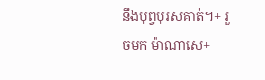នឹងបុព្វបុរសគាត់។+ រួចមក ម៉ាណាសេ+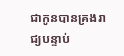ជាកូនបានគ្រងរាជ្យបន្ទាប់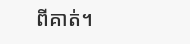ពីគាត់។